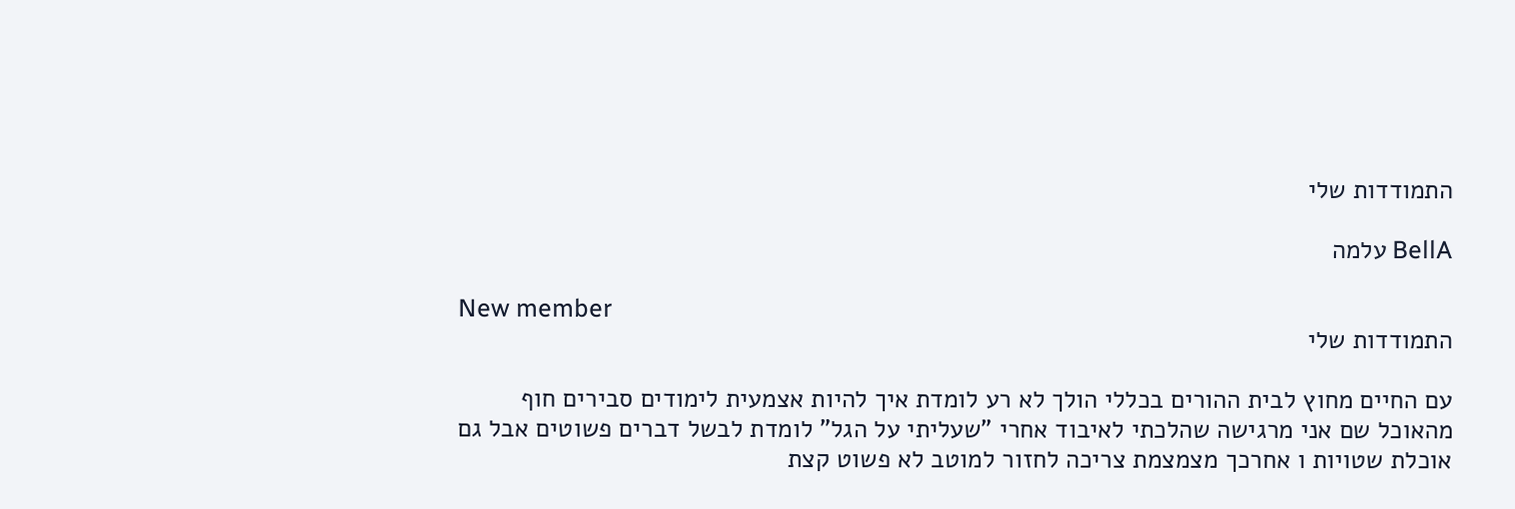התמודדות שלי

BellA עלמה

New member
התמודדות שלי

עם החיים מחוץ לבית ההורים בכללי הולך לא רע לומדת איך להיות אצמעית לימודים סבירים חוף מהאוכל שם אני מרגישה שהלכתי לאיבוד אחרי "שעליתי על הגל" לומדת לבשל דברים פשוטים אבל גם אוכלת שטויות ו אחרכך מצמצמת צריכה לחזור למוטב לא פשוט קצת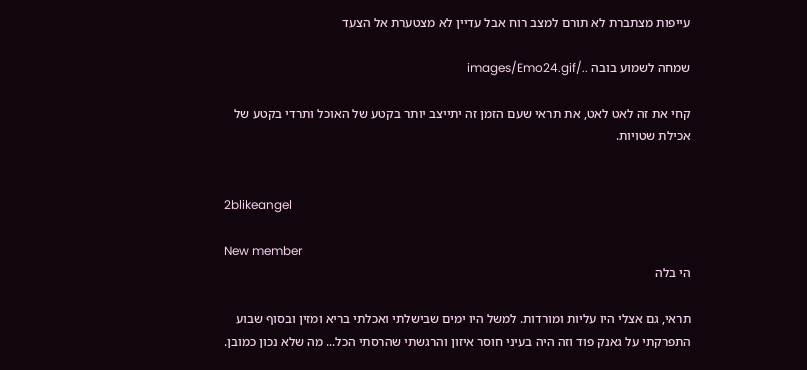עייפות מצתברת לא תורם למצב רוח אבל עדיין לא מצטערת אל הצעד

שמחה לשמוע בובה ../images/Emo24.gif

קחי את זה לאט לאט, את תראי שעם הזמן זה יתייצב יותר בקטע של האוכל ותרדי בקטע של אכילת שטויות.


2blikeangel

New member
הי בלה

תראי, גם אצלי היו עליות ומורדות. למשל היו ימים שבישלתי ואכלתי בריא ומזין ובסוף שבוע התפרקתי על גאנק פוד וזה היה בעיני חוסר איזון והרגשתי שהרסתי הכל... מה שלא נכון כמובן.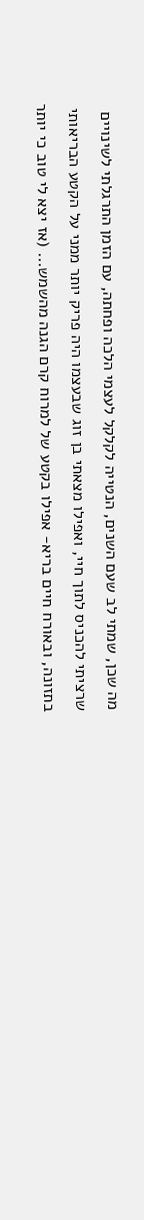מה שכן, שמתי לב שעם השנים, הנטייה לקלקל לעצמי הלכה ופחתה, עם הזמן התרגלתי לשינויים שרציתי להכניס לתוך חיי, ואפילו מצאתי בן זוג שבעצמו היה פריק יותר ממני על הקטע הבריאותי בתזונה, ובאורח חיים בריא- אפילו בקטע של למרוח קרם הגנה מהשמש... (אז יצא לי טוב כי יותר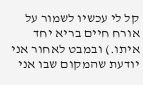קל לי עכשיו לשמור על אורח חיים בריא יחד איתו.) ובמבט לאחור אני יודעת שהמקום שבו אני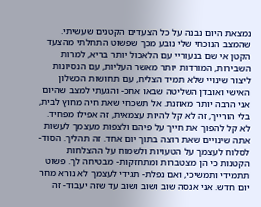נמצאת היום נבנה על כל הצעדים הקטנים שעשיתי. שהמצב הנוכחי שלי נובע מכך שפשוט התחלתי מהצעד הקטן אי שם בנעוריי עם הלאכול יותר בריא, למרות השבירות, המורדות יותר מאשר העליות, עם הנסיונות ליצור שינויי שלא תמיד הצליח, עם תחושות הכשלון האישי ואובדן השליטה שבאו אחכ- והגעתי למצב שהיום אני הרבה יותר מאוזנת. אל תשכחי שאת חיה מחוץ לבית, בלי הורייך, זה לא קל להיות עצמאית, זה אפילו מפחיד. לא קל להפוך את חייך על פיהם ולצפות מעצמך לעשות אתה שינויים שאת רוצה בתוך יום אחד. זה תהליך. הסוד- לסלוח לעצמך על הטעויות ולשמוח על ההצלחות הקטנות כי הן מצטברות ומתחזקות- מבטיחה לך. פשוט תתמידי ותמשיכי, ואם נפלת- תגידי לעצמך לא נורא מחר יום חדש. אני אנסה שוב ושוב ושוב עד שזה יעבוד- זה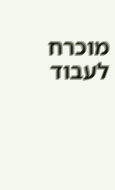מוכרח לעבוד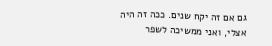גם אם זה יקח שנים. ככה זה היה אצלי, ואני ממשיכה לשפר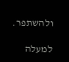ולהשתפר.

למעלה